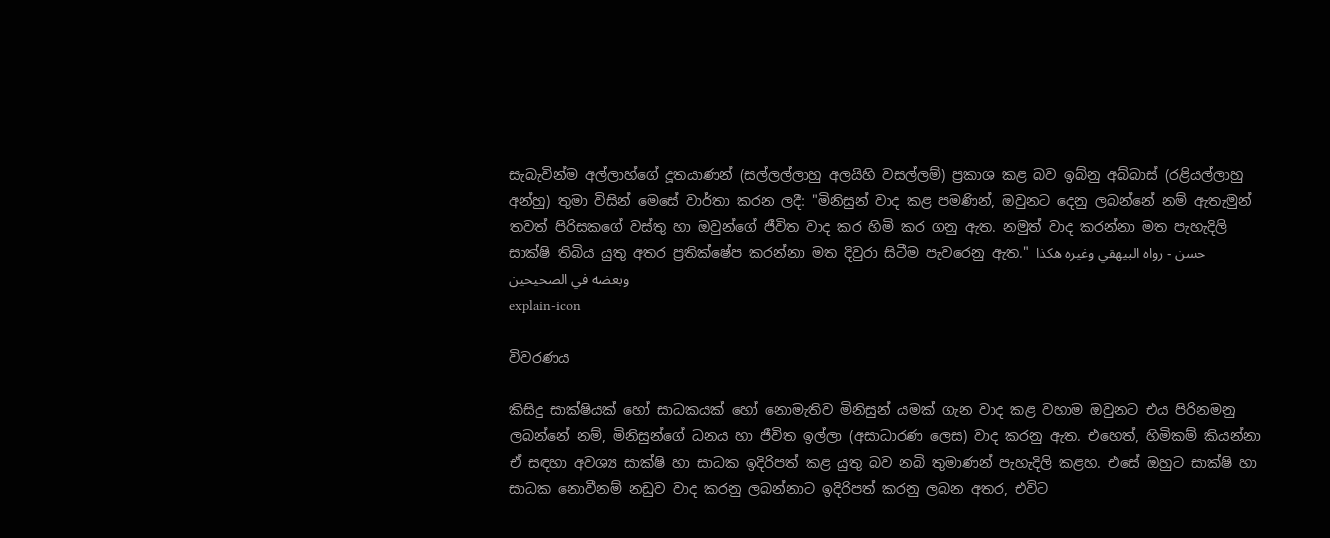සැබැවින්ම අල්ලාහ්ගේ දූතයාණන් (සල්ලල්ලාහු අලයිහි වසල්ලම්) ප්‍රකාශ කළ බව ඉබ්නු අබ්බාස් (රළියල්ලාහු අන්හු) තුමා විසින් මෙසේ වාර්තා කරන ලදී: "මිනිසුන් වාද කළ පමණින්, ඔවුනට දෙනු ලබන්නේ නම් ඇතැමුන් තවත් පිරිසකගේ වස්තු හා ඔවුන්ගේ ජීවිත වාද කර හිමි කර ගනු ඇත. නමුත් වාද කරන්නා මත පැහැදිලි සාක්ෂි තිබිය යුතු අතර ප්‍රතික්ෂේප කරන්නා මත දිවුරා සිටීම පැවරෙනු ඇත." حسن - رواه البيهقي وغيره هكذا وبعضه في الصحيحين
explain-icon

විවරණය

කිසිදු සාක්ෂියක් හෝ සාධකයක් හෝ නොමැතිව මිනිසුන් යමක් ගැන වාද කළ වහාම ඔවුනට එය පිරිනමනු ලබන්නේ නම්, මිනිසුන්ගේ ධනය හා ජීවිත ඉල්ලා (අසාධාරණ ලෙස) වාද කරනු ඇත. එහෙත්, හිමිකම් කියන්නා ඒ සඳහා අවශ්‍ය සාක්ෂි හා සාධක ඉදිරිපත් කළ යුතු බව නබි තුමාණන් පැහැදිලි කළහ. එසේ ඔහුට සාක්ෂි හා සාධක නොවීනම් නඩුව වාද කරනු ලබන්නාට ඉදිරිපත් කරනු ලබන අතර, එවිට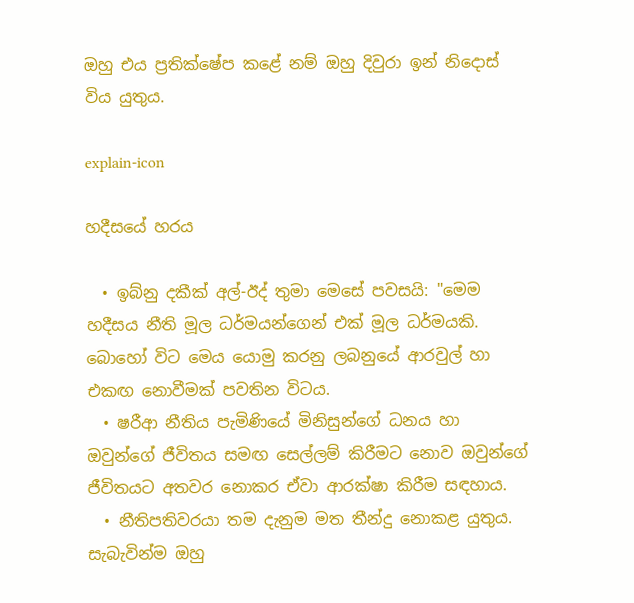ඔහු එය ප්‍රතික්ෂේප කළේ නම් ඔහු දිවුරා ඉන් ‌නිදොස් විය යුතුය.

explain-icon

හදීසයේ හරය

  • ඉබ්නු දකීක් අල්-ඊද් තුමා මෙසේ පවසයි: "මෙම හදීසය නීති මූල ධර්මයන්ගෙන් එක් මූල ධර්මයකි. බොහෝ විට මෙය යොමු කරනු ලබනුයේ ආරවුල් හා එකඟ නොවීමක් පවතින විටය.
  • ෂරීආ නීතිය පැමිණියේ මිනිසුන්ගේ ධනය හා ඔවුන්ගේ ජීවිතය සමඟ ‌සෙල්ලම් කිරීමට නොව ඔවුන්ගේ ජීවිතයට අතවර නොකර ඒවා ආරක්ෂා කිරීම සඳහාය.
  • නීතිපතිවරයා තම දැනුම මත තීන්දු නොකළ යුතුය. සැබැවින්ම ඔහු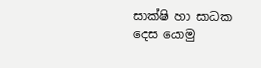සාක්ෂි හා සාධක දෙස යොමු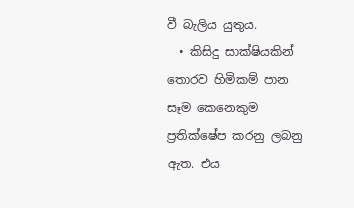වී බැලිය යුතුය.
  • කිසිදු සාක්ෂියකින් තොරව හිමිකම් පාන සෑම කෙනෙකුම ප්‍රතික්ෂේප කරනු ලබනු ඇත. එය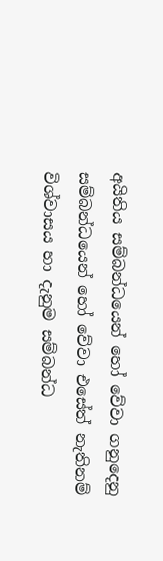අයිතිය සම්බන්ධයෙන් හෝ වේවා ගනුදෙනු සම්බන්ධයෙන් හෝ වේවා ‌එසේත් නැතිනම් විශ්වාසය හා දැනුම සම්බන්ධ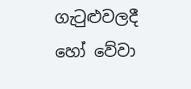ගැටුළුවලදී හෝ වේවා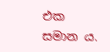එක සමාන ය.